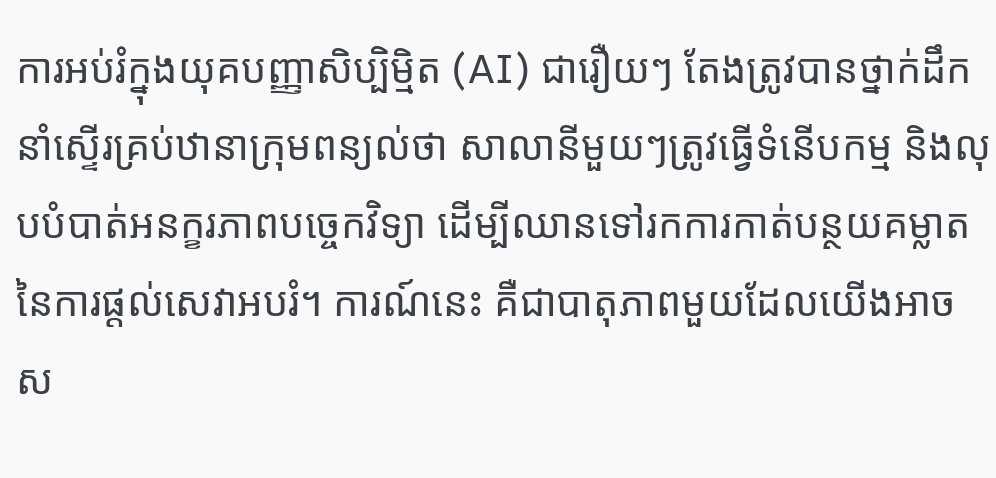ការអប់រំក្នុងយុគបញ្ញាសិប្បិម្មិត (AI) ជារឿយៗ តែងត្រូវបានថ្នាក់ដឹកនាំស្ទើរគ្រប់ឋានាក្រុមពន្យល់ថា សាលានីមួយៗត្រូវធ្វើទំនើបកម្ម និងលុបបំបាត់អនក្ខរភាពបច្ចេកវិទ្យា ដើម្បីឈានទៅរកការកាត់បន្ថយគម្លាត នៃការផ្ដល់សេវាអបរំ។ ការណ៍នេះ គឺជាបាតុភាពមួយដែលយើងអាចស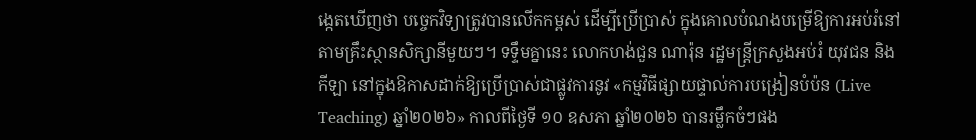ង្កេតឃើញថា បច្ចេកវិទ្យាត្រូវបានលើកកម្ពស់ ដើម្បីប្រើប្រាស់ ក្នុងគោលបំណងបម្រើឱ្យការអប់រំនៅតាមគ្រឹះស្ថានសិក្សានីមួយៗ។ ទទ្ទឹមគ្នានេះ លោកហង់ជួន ណារ៉ុន រដ្ឋមន្រ្តីក្រសួងអប់រំ យុវជន និងកីឡា នៅក្នុងឱកាសដាក់ឱ្យប្រើប្រាស់ជាផ្លូវការនូវ «កម្មវិធីផ្សាយផ្ទាល់ការបង្រៀនបំប៉ន (Live Teaching) ឆ្នាំ២០២៦» កាលពីថ្ងៃទី ១០ ឧសភា ឆ្នាំ២០២៦ បានរម្លឹកចំៗផង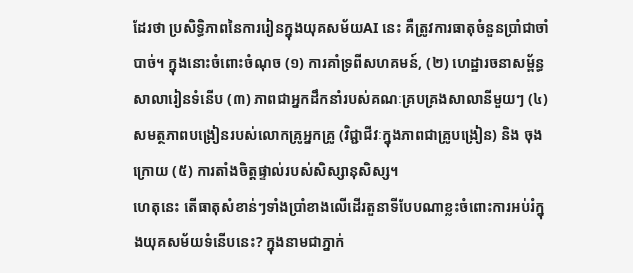ដែរថា ប្រសិទ្ធិភាពនៃការរៀនក្នុងយុគសម័យAI នេះ គឺត្រូវការធាតុចំនួនប្រាំជាចាំបាច់។ ក្នុងនោះចំពោះចំណុច (១) ការគាំទ្រពីសហគមន៍, (២) ហេដ្ឋារចនាសម្ព័ន្ធសាលារៀនទំនើប (៣) ភាពជាអ្នកដឹកនាំរបស់គណៈគ្របគ្រងសាលានីមួយៗ (៤) សមត្ថភាពបង្រៀនរបស់លោកគ្រូអ្នកគ្រូ (វិជ្ជាជីវៈក្នុងភាពជាគ្រូបង្រៀន) និង ចុងក្រោយ (៥) ការតាំងចិត្តផ្ទាល់របស់សិស្សានុសិស្ស។
ហេតុនេះ តើធាតុសំខាន់ៗទាំងប្រាំខាងលើដើរតួនាទីបែបណាខ្លះចំពោះការអប់រំក្នុងយុគសម័យទំនើបនេះ? ក្នុងនាមជាភ្នាក់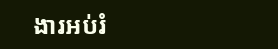ងារអប់រំ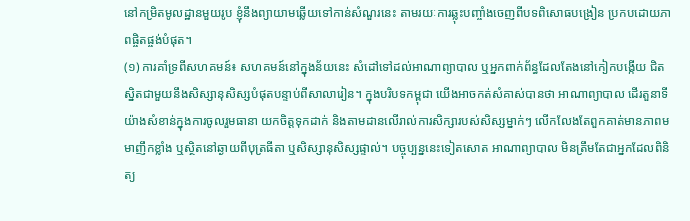នៅកម្រិតមូលដ្ឋានមួយរូប ខ្ញុំនឹងព្យាយាមឆ្លើយទៅកាន់សំណួរនេះ តាមរយៈការឆ្លុះបញ្ចាំងចេញពីបទពិសោធបង្រៀន ប្រកបដោយភាពផ្ចិតផ្ចង់បំផុត។
(១) ការគាំទ្រពីសហគមន៍៖ សហគមន៍នៅក្នុងន័យនេះ សំដៅទៅដល់អាណាព្យាបាល ឬអ្នកពាក់ព័ន្ធដែលតែងនៅកៀកបង្កើយ ជិតស្និតជាមួយនឹងសិស្សានុសិស្សបំផុតបន្ទាប់ពីសាលារៀន។ ក្នុងបរិបទកម្ពុជា យើងអាចកត់សំគាស់បានថា អាណាព្យាបាល ដើរតួនាទីយ៉ាងសំខាន់ក្នុងការចូលរួមធានា យកចិត្តទុកដាក់ និងតាមដានលើរាល់ការសិក្សារបស់សិស្សម្នាក់ៗ លើកលែងតែពួកគាត់មានភាពមមាញឹកខ្លាំង ឬស្ថិតនៅឆ្ងាយពីបុត្រធីតា ឬសិស្សានុសិស្សផ្ទាល់។ បច្ចុប្បន្ននេះទៀតសោត អាណាព្យាបាល មិនត្រឹមតែជាអ្នកដែលពិនិត្យ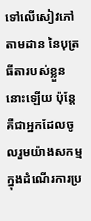ទៅលើសៀវភៅតាមដាន នៃបុត្រធីតារបស់ខ្លួននោះឡើយ ប៉ុន្តែគឺជាអ្នកដែលចូលរួមយ៉ាងសកម្ម ក្នុងដំណើរការប្រ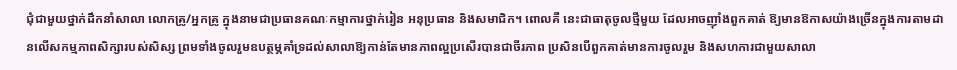ជុំជាមួយថ្នាក់ដឹកនាំសាលា លោកគ្រូ/អ្នកគ្រូ ក្នុងនាមជាប្រធានគណៈកម្មាការថ្នាក់រៀន អនុប្រធាន និងសមាជិក។ ពោលគឺ នេះជាធាតុចូលថ្មីមួយ ដែលអាចញ៉ាំងពួកគាត់ ឱ្យមានឱកាសយ៉ាងច្រើនក្នុងការតាមដានលើសកម្មភាពសិក្សារបស់សិស្ស ព្រមទាំងចូលរួមឧបត្ថម្ភគាំទ្រដល់សាលាឱ្យកាន់តែមានភាពល្អប្រសើរបានជាចីរភាព ប្រសិនបើពួកគាត់មានការចូលរួម និងសហការជាមួយសាលា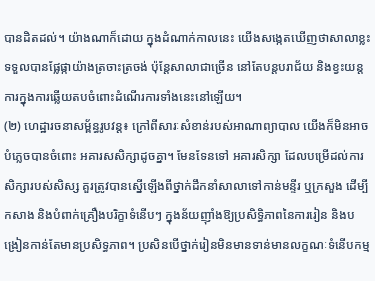បានដិតដល់។ យ៉ាងណាក៏ដោយ ក្នុងដំណាក់កាលនេះ យើងសង្កេតឃើញថាសាលាខ្លះទទួលបានផ្លែផ្កាយ៉ាងត្រចាះត្រចង់ ប៉ុន្តែសាលាជាច្រើន នៅតែបន្តបរាជ័យ និងខ្វះយន្តការក្នុងការឆ្លើយតបចំពោះដំណើរការទាំងនេះនៅឡើយ។
(២) ហេដ្ឋារចនាសម្ព័ន្ធរូបវន្ត៖ ក្រៅពីសារៈសំខាន់របស់អាណាព្យាបាល យើងក៏មិនអាចបំភ្លេចបានចំពោះ អគារសសិក្សាដូចគ្នា។ មែនទែនទៅ អគារសិក្សា ដែលបម្រើដល់ការសិក្សារបស់សិស្ស គួរត្រូវបានស្នើឡើងពីថ្នាក់ដឹកនាំសាលាទៅកាន់មន្ទីរ ឬក្រសួង ដើម្បីកសាង និងបំពាក់គ្រឿងបរិក្ខាទំនើបៗ ក្នុងន័យញ៉ាំងឱ្យប្រសិទ្ធិភាពនៃការរៀន និងបង្រៀនកាន់តែមានប្រសិទ្ធភាព។ ប្រសិនបើថ្នាក់រៀនមិនមានទាន់មានលក្ខណៈទំនើបកម្ម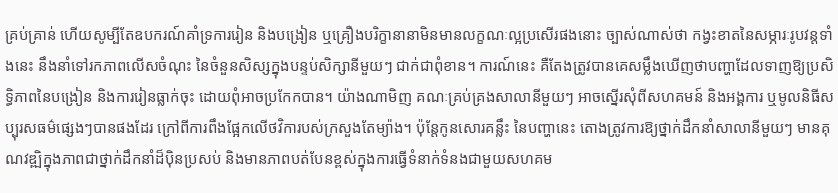គ្រប់គ្រាន់ ហើយសូម្បីតែឧបករណ៍គាំទ្រការរៀន និងបង្រៀន ឬគ្រឿងបរិក្ខានានាមិនមានលក្ខណៈល្អប្រសើរផងនោះ ច្បាស់ណាស់ថា កង្វះខាតនៃសម្ភារៈរូបវន្តទាំងនេះ នឹងនាំទៅរកភាពលើសចំណុះ នៃចំនួនសិស្សក្នុងបន្ទប់សិក្សានីមួយៗ ជាក់ជាពុំខាន។ ការណ៍នេះ គឺតែងត្រូវបានគេសម្លឹងឃើញថាបញ្ហាដែលទាញឱ្យប្រសិទ្ធិភាពនៃបង្រៀន និងការរៀនធ្លាក់ចុះ ដោយពុំអាចប្រកែកបាន។ យ៉ាងណាមិញ គណៈគ្រប់គ្រងសាលានីមួយៗ អាចស្នើរសុំពីសហគមន៍ និងអង្គការ ឬមូលនិធីសប្បុរសធម៌ផ្សេងៗបានផងដែរ ក្រៅពីការពឹងផ្អែកលើថវិការបស់ក្រសួងតែម្យ៉ាង។ ប៉ុន្តែកូនសោរគន្លឹះ នៃបញ្ហានេះ តោងត្រូវការឱ្យថ្នាក់ដឹកនាំសាលានីមួយៗ មានគុណវឌ្ឍិក្នុងភាពជាថ្នាក់ដឹកនាំដ៏ប៉ិនប្រសប់ និងមានភាពបត់បែនខ្ពស់ក្នុងការធ្វើទំនាក់ទំនងជាមួយសហគម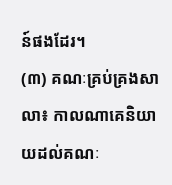ន៍ផងដែរ។
(៣) គណៈគ្រប់គ្រងសាលា៖ កាលណាគេនិយាយដល់គណៈ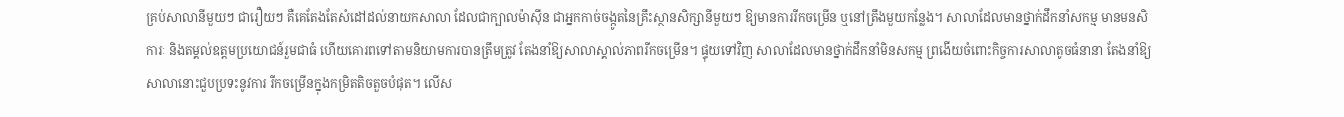គ្រប់សាលានីមួយៗ ជារឿយៗ គឺគេតែងតែសំដៅដល់នាយកសាលា ដែលជាក្បាលម៉ាស៊ីន ជាអ្នកកាច់ចង្កូតនៃគ្រឹះស្ថានសិក្សានីមួយៗ ឱ្យមានការរីកចម្រើន ឬនៅត្រឹងមួយកន្លែង។ សាលាដែលមានថ្នាក់ដឹកនាំសកម្ម មានមនសិការៈ និងតម្គល់ឧត្តមប្រយោជន៍រួមជាធំ ហើយគោរពទៅតាមនិយាមការបានត្រឹមត្រូវ តែងនាំឱ្យសាលាស្គាល់ភាពរីកចម្រើន។ ផ្ទុយទៅវិញ សាលាដែលមានថ្នាក់ដឹកនាំមិនសកម្ម ព្រងើយចំពោះកិច្ចការសាលាតូចធំនានា តែងនាំឱ្យសាលានោះជួបប្រទះនូវការ រីកចម្រើនក្នុងកម្រិតតិចតួចបំផុត។ លើស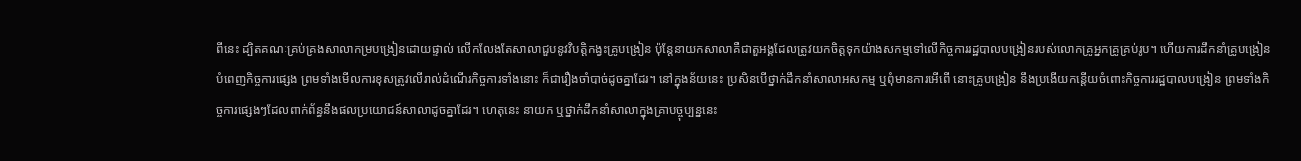ពីនេះ ដ្បិតគណៈគ្រប់គ្រងសាលាកម្របង្រៀនដោយផ្ទាល់ លើកលែងតែសាលាជួបនូវវិបត្តិកង្វះគ្រូបង្រៀន ប៉ុន្តែនាយកសាលាគឺជាតួអង្គដែលត្រូវយកចិត្តទុកយ៉ាងសកម្មទៅលើកិច្ចការរដ្ឋបាលបង្រៀនរបស់លោកគ្រូអ្នកគ្រូគ្រប់រូប។ ហើយការដឹកនាំគ្រូបង្រៀនបំពេញកិច្ចការផ្សេង ព្រមទាំងមើលការខុសត្រូវលើរាល់ដំណើរកិច្ចការទាំងនោះ ក៏ជារឿងចាំបាច់ដូចគ្នាដែរ។ នៅក្នុងន័យនេះ ប្រសិនបើថ្នាក់ដឹកនាំសាលាអសកម្ម ឬពុំមានការអើពើ នោះគ្រូបង្រៀន នឹងប្រងើយកន្តើយចំពោះកិច្ចការរដ្ឋបាលបង្រៀន ព្រមទាំងកិច្ចការផ្សេងៗដែលពាក់ព័ន្ធនឹងផលប្រយោជន៍សាលាដូចគ្នាដែរ។ ហេតុនេះ នាយក ឬថ្នាក់ដឹកនាំសាលាក្នុងគ្រាបច្ចុប្បន្ននេះ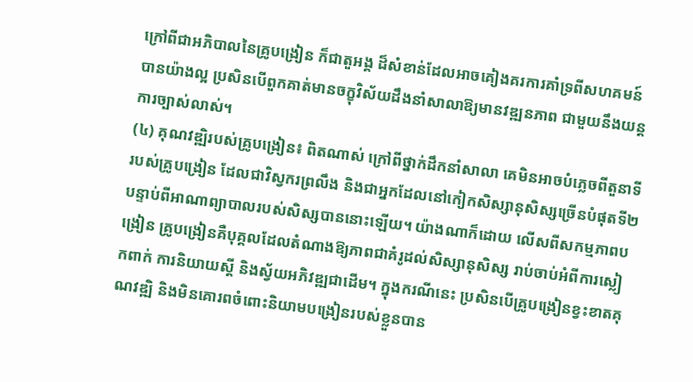ក្រៅពីជាអភិបាលនៃគ្រូបង្រៀន ក៏ជាតួអង្គ ដ៏សំខាន់ដែលអាចគៀងគរការគាំទ្រពីសហគមន៍បានយ៉ាងល្អ ប្រសិនបើពួកគាត់មានចក្ខុវិស័យដឹងនាំសាលាឱ្យមានវឌ្ឍនភាព ជាមួយនឹងយន្តការច្បាស់លាស់។
(៤) គុណវឌ្ឍិរបស់គ្រូបង្រៀន៖ ពិតណាស់ ក្រៅពីថ្នាក់ដឹកនាំសាលា គេមិនអាចបំភ្លេចពីតួនាទីរបស់គ្រូបង្រៀន ដែលជាវិស្វករព្រលឹង និងជាអ្នកដែលនៅកៀកសិស្សានុសិស្សច្រើនបំផុតទី២ បន្ទាប់ពីអាណាព្យាបាលរបស់សិស្សបាននោះឡើយ។ យ៉ាងណាក៏ដោយ លើសពីសកម្មភាពបង្រៀន គ្រូបង្រៀនគឺបុគ្គលដែលតំណាងឱ្យភាពជាគំរូដល់សិស្សានុសិស្ស រាប់ចាប់អំពីការស្លៀកពាក់ ការនិយាយស្ដី និងស្វ័យអភិវឌ្ឍជាដើម។ ក្នុងករណីនេះ ប្រសិនបើគ្រូបង្រៀនខ្វះខាតគុណវឌ្ឍិ និងមិនគោរពចំពោះនិយាមបង្រៀនរបស់ខ្លួនបាន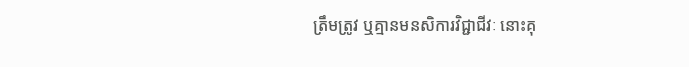ត្រឹមត្រូវ ឬគ្មានមនសិការវិជ្ជាជីវៈ នោះគុ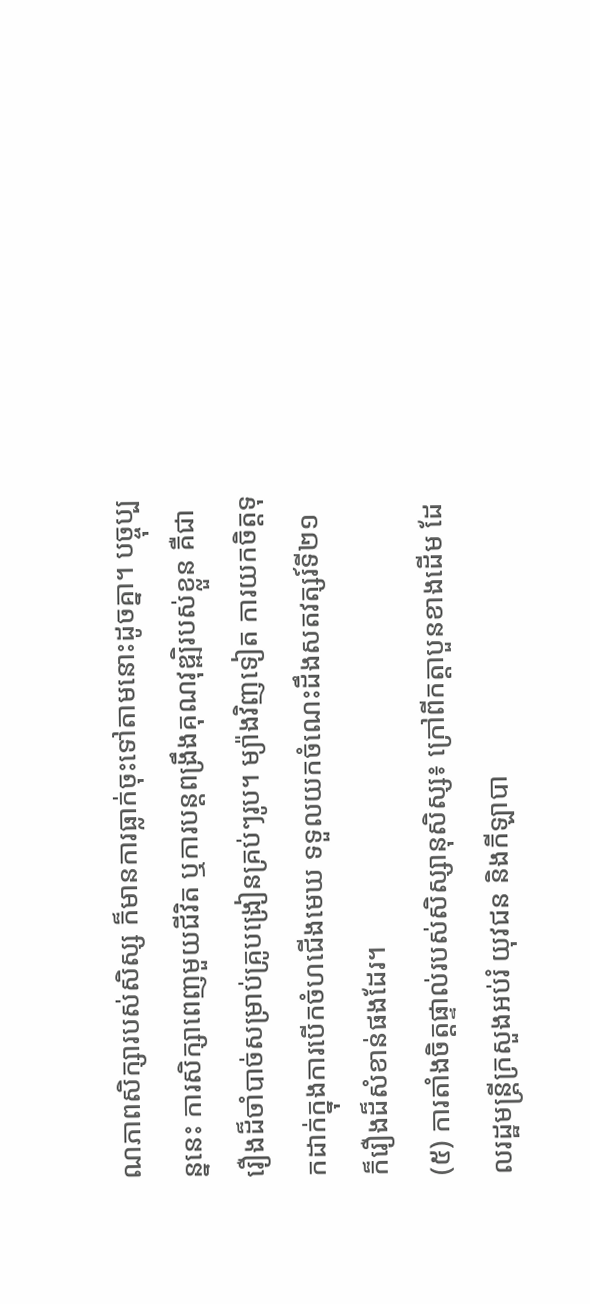ណភាពសិក្សារបស់សិស្ស ក៏មានការធ្លាក់ចុះទៅតាមនោះដូចគ្នា។ បច្ចុប្បន្ននេះ ការសិក្សាពេញមួយជីវិត ឬការបន្តពង្រឹងគុណវុឌ្ឍិរបស់ខ្លួន គឺជារឿងដ៏ចាំបាច់សម្រាប់គ្រូបង្រៀនគ្រប់ៗរូប។ ម្យ៉ាងវិញទៀត ការយកចិត្តទុកដាក់ក្នុងការបើកចំហជើងមេឃ ទទួលយកចំណេះដឹងសតវត្សរ៍ទី២១ ក៏រឿងដ៏សំខាន់ផងដែរ។
(៥) ការតាំងចិត្តផ្ទាល់របស់សិស្សានុសិស្ស៖ ក្រៅពីកត្តាបួនខាងដើម ដែលរដ្ឋមន្រ្តីក្រសួងអប់រំ យុវជន និងកីឡាបា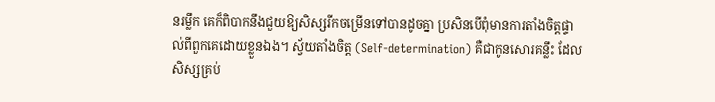នរម្លឹក គេក៏ពិបាកនឹងជួយឱ្យសិស្សរីកចម្រើនទៅបានដូចគ្នា ប្រសិនបើពុំមានការតាំងចិត្តផ្ទាល់ពីពួកគេដោយខ្លួនឯង។ ស្វ័យតាំងចិត្ត (Self-determination) គឺជាកូនសោរគន្លឹះ ដែលសិស្សគ្រប់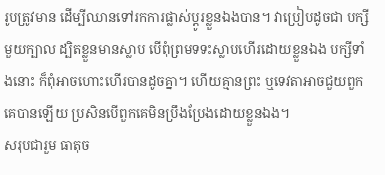រូបត្រូវមាន ដើម្បីឈានទៅរកការផ្លាស់ប្ដូរខ្លួនឯងបាន។ វាប្រៀបដូចជា បក្សីមួយក្បាល ដ្បិតខ្លួនមានស្លាប បើពុំព្រមទទះស្លាបហើរដោយខ្លួនឯង បក្សីទាំងនោះ ក៏ពុំអាចហោះហើរបានដូចគ្នា។ ហើយគ្មានព្រះ ឬទេវតាអាចជួយពួកគេបានឡើយ ប្រសិនបើពួកគេមិនប្រឹងប្រែងដោយខ្លួនឯង។
សរុបជារួម ធាតុច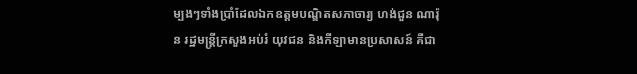ម្បងៗទាំងប្រាំដែលឯកឧត្តមបណ្ឌិតសភាចារ្យ ហង់ជួន ណារ៉ុន រដ្ឋមន្រ្តីក្រសួងអប់រំ យុវជន និងកីឡាមានប្រសាសន៍ គឺជា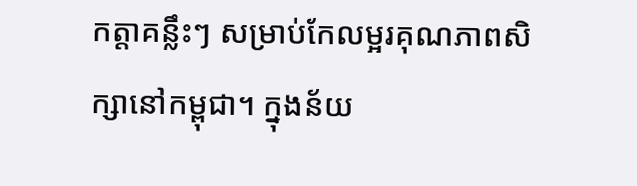កត្តាគន្លឹះៗ សម្រាប់កែលម្អរគុណភាពសិក្សានៅកម្ពុជា។ ក្នុងន័យ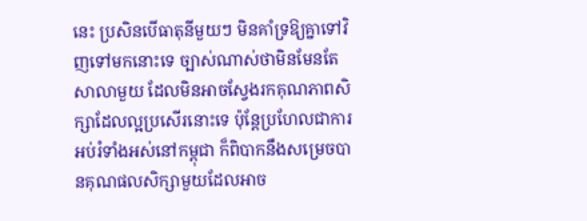នេះ ប្រសិនបើធាតុនីមួយៗ មិនគាំទ្រឱ្យគ្នាទៅវិញទៅមកនោះទេ ច្បាស់ណាស់ថាមិនមែនតែសាលាមួយ ដែលមិនអាចស្វែងរកគុណភាពសិក្សាដែលល្អប្រសើរនោះទេ ប៉ុន្តែប្រហែលជាការអប់រំទាំងអស់នៅកម្ពុជា ក៏ពិបាកនឹងសម្រេចបានគុណផលសិក្សាមួយដែលអាច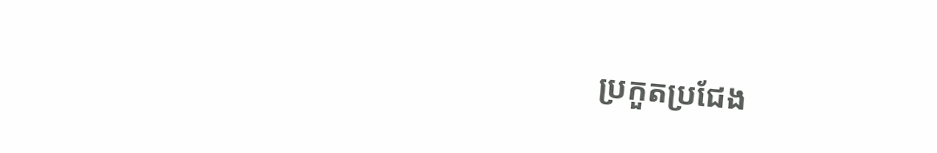ប្រកួតប្រជែង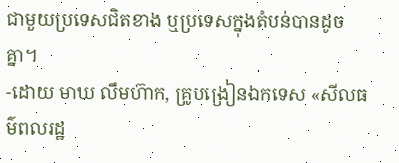ជាមួយប្រទេសជិតខាង ឬប្រទេសក្នុងតំបន់បានដូចគ្នា។
-ដោយ មាឃ លឹមហ៊ាក, គ្រូបង្រៀនឯកទេស «សីលធម៌ពលរដ្ឋ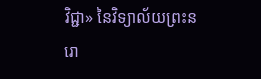វិជ្ជា» នៃវិទ្យាល័យព្រះនរោ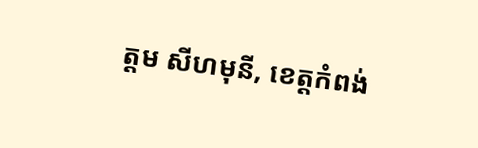ត្តម សីហមុនី, ខេត្តកំពង់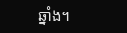ឆ្នាំង។